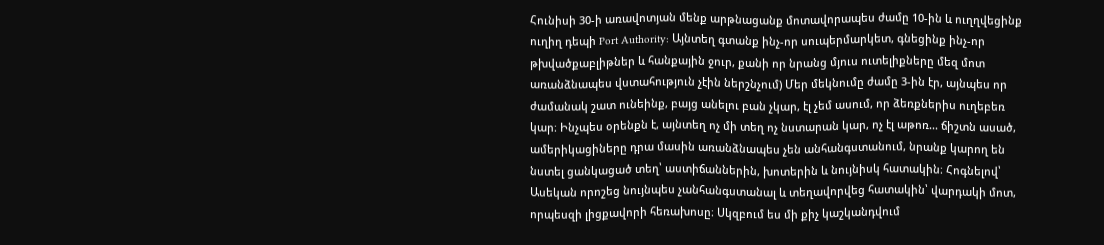Հունիսի 30-ի առավոտյան մենք արթնացանք մոտավորապես ժամը 10-ին և ուղղվեցինք ուղիղ դեպի Port Authority: Այնտեղ գտանք ինչ-որ սուպերմարկետ, գնեցինք ինչ-որ թխվածքաբլիթներ և հանքային ջուր, քանի որ նրանց մյուս ուտելիքները մեզ մոտ առանձնապես վստահություն չէին ներշնչում) Մեր մեկնումը ժամը 3-ին էր, այնպես որ ժամանակ շատ ունեինք, բայց անելու բան չկար, էլ չեմ ասում, որ ձեռքներիս ուղեբեռ կար։ Ինչպես օրենքն է, այնտեղ ոչ մի տեղ ոչ նստարան կար, ոչ էլ աթոռ... ճիշտն ասած, ամերիկացիները դրա մասին առանձնապես չեն անհանգստանում, նրանք կարող են նստել ցանկացած տեղ՝ աստիճաններին, խոտերին և նույնիսկ հատակին։ Հոգնելով՝ Ասեկան որոշեց նույնպես չանհանգստանալ և տեղավորվեց հատակին՝ վարդակի մոտ, որպեսզի լիցքավորի հեռախոսը։ Սկզբում ես մի քիչ կաշկանդվում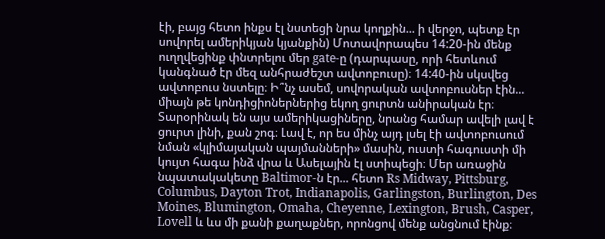էի, բայց հետո ինքս էլ նստեցի նրա կողքին... ի վերջո, պետք էր սովորել ամերիկյան կյանքին) Մոտավորապես 14:20-ին մենք ուղղվեցինք փնտրելու մեր gate-ը (դարպասը, որի հետևում կանգնած էր մեզ անհրաժեշտ ավտոբուսը)։ 14:40-ին սկսվեց ավտոբուս նստելը։ Ի՞նչ ասեմ, սովորական ավտոբուսներ էին... միայն թե կոնդիցիոներներից եկող ցուրտն անիրական էր։ Տարօրինակ են այս ամերիկացիները, նրանց համար ավելի լավ է ցուրտ լինի, քան շոգ։ Լավ է, որ ես մինչ այդ լսել էի ավտոբուսում նման «կլիմայական պայմանների» մասին, ուստի հագուստի մի կույտ հագա ինձ վրա և Ասելային էլ ստիպեցի։ Մեր առաջին նպատակակետը Baltimor-ն էր... հետո Rs Midway, Pittsburg, Columbus, Dayton Trot, Indianapolis, Garlingston, Burlington, Des Moines, Blumington, Omaha, Cheyenne, Lexington, Brush, Casper, Lovell և ևս մի քանի քաղաքներ, որոնցով մենք անցնում էինք։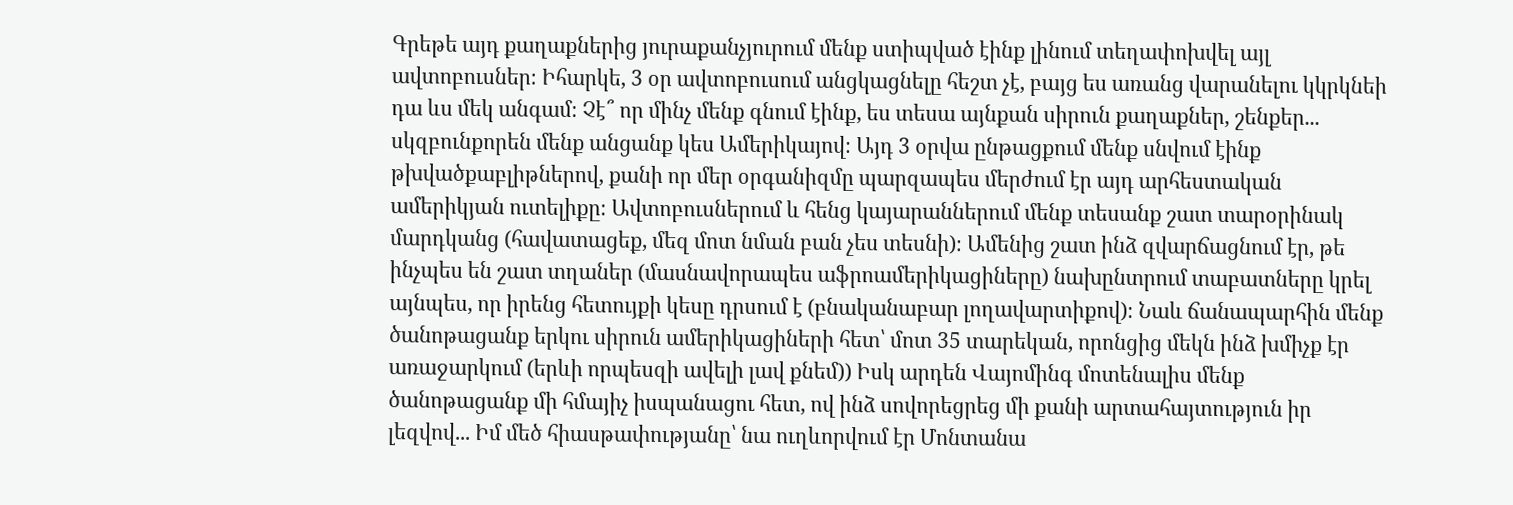Գրեթե այդ քաղաքներից յուրաքանչյուրում մենք ստիպված էինք լինում տեղափոխվել այլ ավտոբուսներ։ Իհարկե, 3 օր ավտոբուսում անցկացնելը հեշտ չէ, բայց ես առանց վարանելու կկրկնեի դա ևս մեկ անգամ։ Չէ՞ որ մինչ մենք գնում էինք, ես տեսա այնքան սիրուն քաղաքներ, շենքեր... սկզբունքորեն մենք անցանք կես Ամերիկայով։ Այդ 3 օրվա ընթացքում մենք սնվում էինք թխվածքաբլիթներով, քանի որ մեր օրգանիզմը պարզապես մերժում էր այդ արհեստական ամերիկյան ուտելիքը։ Ավտոբուսներում և հենց կայարաններում մենք տեսանք շատ տարօրինակ մարդկանց (հավատացեք, մեզ մոտ նման բան չես տեսնի)։ Ամենից շատ ինձ զվարճացնում էր, թե ինչպես են շատ տղաներ (մասնավորապես աֆրոամերիկացիները) նախընտրում տաբատները կրել այնպես, որ իրենց հետույքի կեսը դրսում է (բնականաբար լողավարտիքով)։ Նաև ճանապարհին մենք ծանոթացանք երկու սիրուն ամերիկացիների հետ՝ մոտ 35 տարեկան, որոնցից մեկն ինձ խմիչք էր առաջարկում (երևի որպեսզի ավելի լավ քնեմ)) Իսկ արդեն Վայոմինգ մոտենալիս մենք ծանոթացանք մի հմայիչ իսպանացու հետ, ով ինձ սովորեցրեց մի քանի արտահայտություն իր լեզվով... Իմ մեծ հիասթափությանը՝ նա ուղևորվում էր Մոնտանա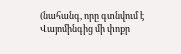(նահանգ, որը գտնվում է Վայոմինգից մի փոքր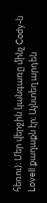հեռու)։ Մեր վերջին կանգառը մինչ Cody-ն Lovell քաղաքն էր։ Այնտեղ արդեն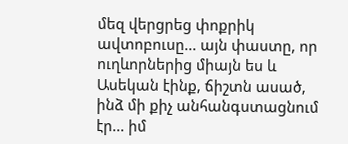մեզ վերցրեց փոքրիկ ավտոբուսը... այն փաստը, որ ուղևորներից միայն ես և Ասեկան էինք, ճիշտն ասած, ինձ մի քիչ անհանգստացնում էր... իմ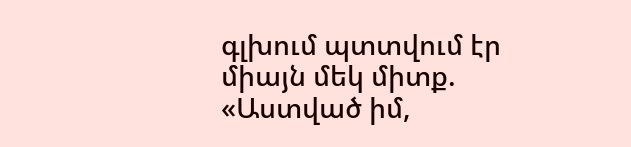գլխում պտտվում էր միայն մեկ միտք. «Աստված իմ,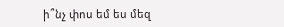ի՞նչ փոս եմ ես մեզ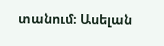տանում։ Ասելան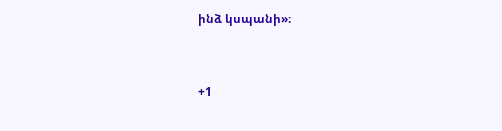ինձ կսպանի»։


+1